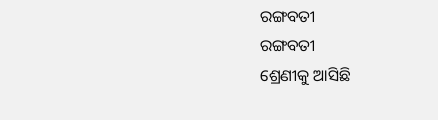ରଙ୍ଗବତୀ
ରଙ୍ଗବତୀ
ଶ୍ରେଣୀକୁ ଆସିଛି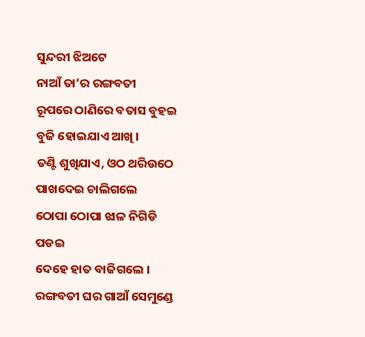ସୁନ୍ଦରୀ ଝିଅଟେ
ନାଆଁ ତା’ର ରଙ୍ଗବତୀ
ରୂପରେ ଠାଣିରେ ବତାସ ବୁହଇ
ବୁଜି ହୋଇଯାଏ ଆଖି ।
ତଣ୍ଟି ଶୁଖିଯାଏ, ଓଠ ଥରିଉଠେ
ପାଖଦେଇ ଚାଲିଗଲେ
ଠୋପା ଠୋପା ଝାଳ ନିଗିଡି ପଡଇ
ଦେହେ ହାତ ବାଜିଗଲେ ।
ରଙ୍ଗବତୀ ଘର ଗାଆଁ ସେମୁଣ୍ଡେ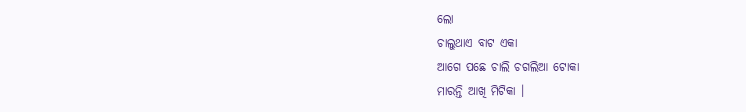ଲୋ
ଚାଲୁଥାଏ ବାଟ ଏକା
ଆଗେ ପଛେ ଚାଲି ଚଗଲିଆ ଟୋକା
ମାରନ୍ତି ଆଖି ମିଟିକା ।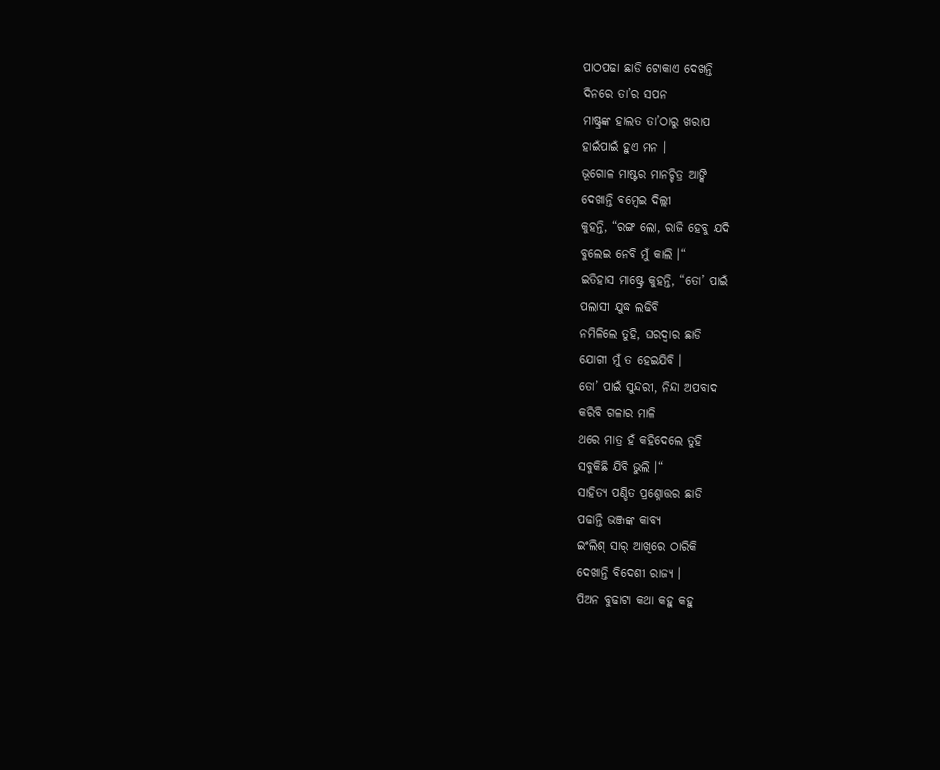ପାଠପଢା ଛାଡି ଟୋକାଏ ଦେଖନ୍ତି
ଦିନରେ ତା’ର ସପନ
ମାଷ୍ଟ୍ରଙ୍କ ହାଲତ ତା’ଠାରୁ ଖରାପ
ହାଇଁପାଇଁ ହୁଏ ମନ ।
ଭୂଗୋଳ ମାଷ୍ଟର ମାନଚ୍ଚିତ୍ର ଆଙ୍କି
ଦେଖାନ୍ତି ବମ୍ବେଇ ଦିଲ୍ଲୀ
କୁହନ୍ତି, “ରଙ୍ଗ ଲୋ, ରାଜି ହେବୁ ଯଦି
ବୁଲେଇ ନେବି ମୁଁ କାଲି ।“
ଇତିହାସ ମାଷ୍ଟ୍ରେ କୁହନ୍ତି, “ତୋ’ ପାଇଁ
ପଲାସୀ ଯୁଦ୍ଧ ଲଢିବି
ନମିଳିଲେ ତୁହି, ଘରଦ୍ୱାର ଛାଡି
ଯୋଗୀ ମୁଁ ତ ହେଇଯିବି ।
ତୋ’ ପାଇଁ ସୁନ୍ଦରୀ, ନିନ୍ଦା ଅପବାଦ
କରିବି ଗଳାର ମାଳି
ଥରେ ମାତ୍ର ହଁ କହିଦେଲେ ତୁହି
ସବୁକିଛି ଯିବି ଭୁଲି ।“
ସାହିତ୍ୟ ପଣ୍ଡିତ ପ୍ରଶ୍ନୋତ୍ତର ଛାଡି
ପଢାନ୍ତି ଭଞ୍ଜଙ୍କ କାବ୍ୟ
ଇଂଲିଶ୍ ସାର୍ ଆଖିରେ ଠାରିକି
ଦେଖାନ୍ତି ବିଦେଶୀ ରାଜ୍ୟ ।
ପିଅନ ବୁଢାଟା କଥା କହୁ କହୁ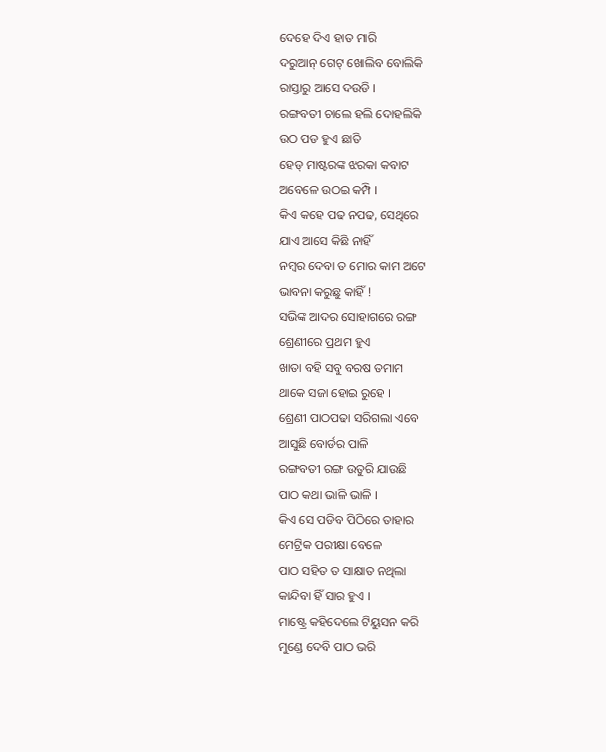ଦେହେ ଦିଏ ହାତ ମାରି
ଦରୁଆନ୍ ଗେଟ୍ ଖୋଲିବ ବୋଲିକି
ରାସ୍ତାରୁ ଆସେ ଦଉଡି ।
ରଙ୍ଗବତୀ ଚାଲେ ହଲି ଦୋହଲିକି
ଉଠ ପଡ ହୁଏ ଛାତି
ହେଡ୍ ମାଷ୍ଟରଙ୍କ ଝରକା କବାଟ
ଅବେଳେ ଉଠଇ କମ୍ପି ।
କିଏ କହେ ପଢ ନପଢ, ସେଥିରେ
ଯାଏ ଆସେ କିଛି ନାହିଁ
ନମ୍ୱର ଦେବା ତ ମୋର କାମ ଅଟେ
ଭାବନା କରୁଛୁ କାହିଁ !
ସଭିଙ୍କ ଆଦର ସୋହାଗରେ ରଙ୍ଗ
ଶ୍ରେଣୀରେ ପ୍ରଥମ ହୁଏ
ଖାତା ବହି ସବୁ ବରଷ ତମାମ
ଥାକେ ସଜା ହୋଇ ରୁହେ ।
ଶ୍ରେଣୀ ପାଠପଢା ସରିଗଲା ଏବେ
ଆସୁଛି ବୋର୍ଡର ପାଳି
ରଙ୍ଗବତୀ ରଙ୍ଗ ଉତୁରି ଯାଉଛି
ପାଠ କଥା ଭାଳି ଭାଳି ।
କିଏ ସେ ପଡିବ ପିଠିରେ ତାହାର
ମେଟ୍ରିକ ପରୀକ୍ଷା ବେଳେ
ପାଠ ସହିତ ତ ସାକ୍ଷାତ ନଥିଲା
କାନ୍ଦିବା ହିଁ ସାର ହୁଏ ।
ମାଷ୍ଟ୍ରେ କହିଦେଲେ ଟିୟୁସନ କରି
ମୁଣ୍ଡେ ଦେବି ପାଠ ଭରି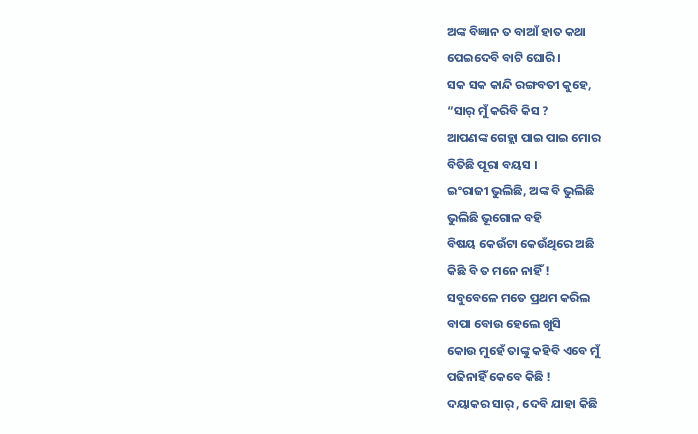ଅଙ୍କ ବିଜ୍ଞାନ ତ ବାଆଁ ହାତ କଥା
ପେଇଦେବି ବାଟି ଘୋରି ।
ସକ ସକ କାନ୍ଦି ରଙ୍ଗବତୀ କୁହେ,
“ସାର୍ ମୁଁ କରିବି କିସ ?
ଆପଣଙ୍କ ଗେହ୍ଲା ପାଇ ପାଇ ମୋର
ବିତିଛି ପୂରା ବୟସ ।
ଇଂରାଜୀ ଭୁଲିଛି, ଅଙ୍କ ବି ଭୁଲିଛି
ଭୁଲିଛି ଭୂଗୋଳ ବହି
ବିଷୟ କେଉଁଟା କେଉଁଥିରେ ଅଛି
କିଛି ବି ତ ମନେ ନାହିଁ !
ସବୁବେଳେ ମତେ ପ୍ରଥମ କରିଲ
ବାପା ବୋଉ ହେଲେ ଖୁସି
କୋଉ ମୁହେଁ ତାଙ୍କୁ କହିବି ଏବେ ମୁଁ
ପଢିନାହିଁ କେବେ କିଛି !
ଦୟାକର ସାର୍ , ଦେବି ଯାହା କିଛି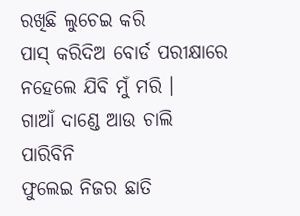ରଖିଛି ଲୁଚେଇ କରି
ପାସ୍ କରିଦିଅ ବୋର୍ଡ ପରୀକ୍ଷାରେ
ନହେଲେ ଯିବି ମୁଁ ମରି ।
ଗାଆଁ ଦାଣ୍ଡେ ଆଉ ଚାଲି ପାରିବିନି
ଫୁଲେଇ ନିଜର ଛାତି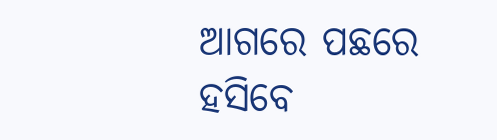ଆଗରେ ପଛରେ ହସିବେ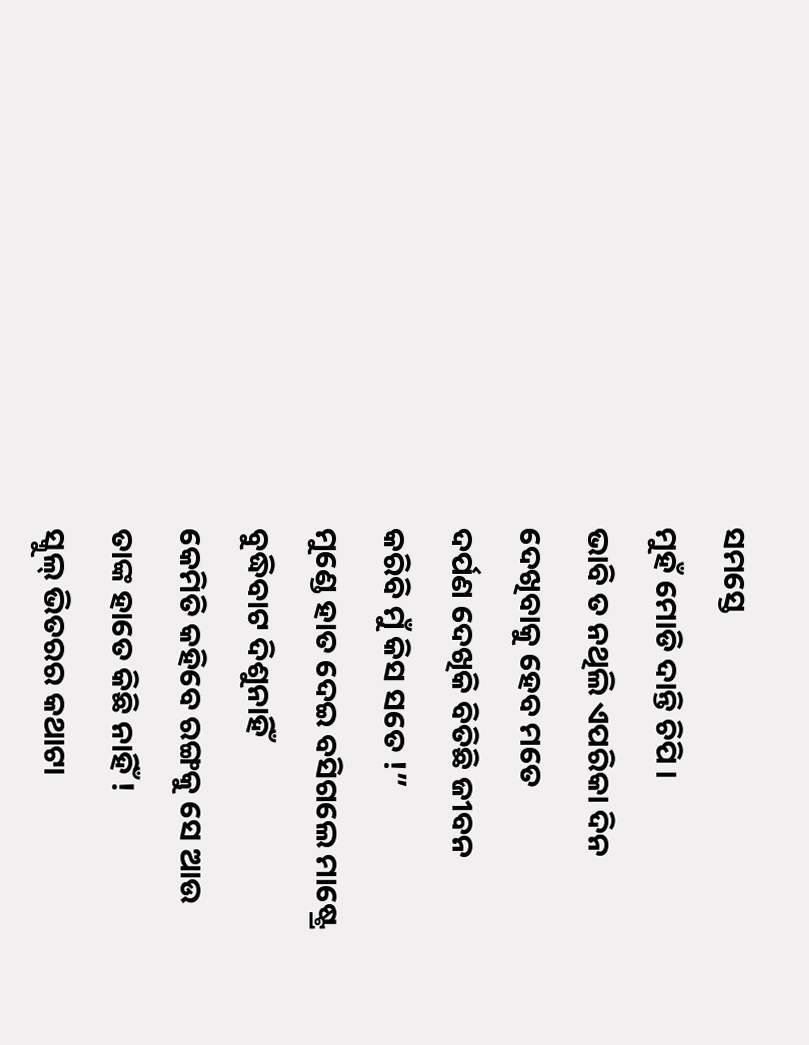ସମସ୍ତେ
ମୁହଁ ମୋଡି ଦାନ୍ତି ଚିପି ।
ଭାବି ତ ନଥିଲି ଏପରିକା ଦିନ
ଦେଖିବାକୁ ହେବ ମତେ
ଦର୍ପଣ ଦେଖିକି ବିତିଛି ଜୀବନ
କରିବି ମୁଁ କିସ ସତେ !”
ମୁଣ୍ଡେ ହାତ ଦେଇ ବସିଗଲେ ମାଷ୍ଟ୍ରେ
ବୁଦ୍ଧିବାଟ ଦିଶୁନାହିଁ
କେମିତି କହିବେ ରଙ୍ଗକୁ ସେ ଆଉ
ତାଙ୍କ ହାତେ କିଛି ନାହିଁ !
ସ୍କୁଲ୍ ଭିତରର କଥାଟା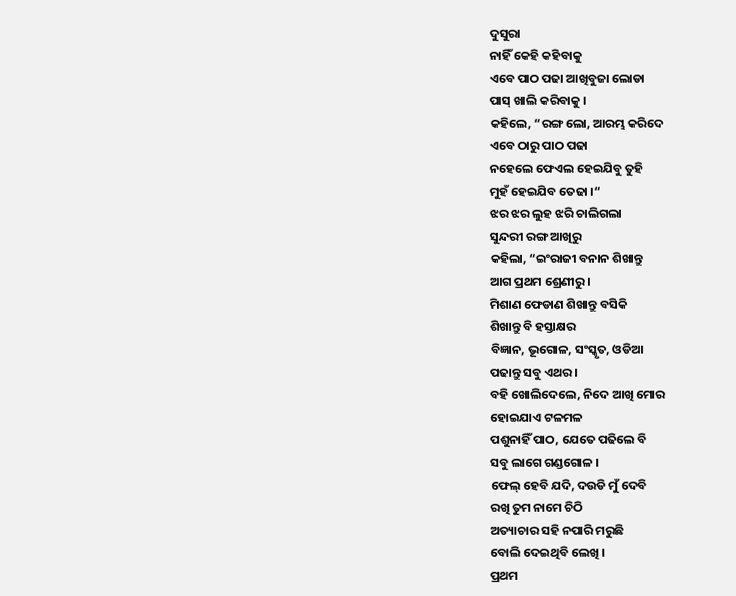ଦୁସୁରା
ନାହିଁ କେହି କହିବାକୁ
ଏବେ ପାଠ ପଢା ଆଖିବୁଜା ଲୋଡା
ପାସ୍ ଖାଲି କରିବାକୁ ।
କହିଲେ, “ରଙ୍ଗ ଲୋ, ଆରମ୍ଭ କରିଦେ
ଏବେ ଠାରୁ ପାଠ ପଢା
ନହେଲେ ଫେଏଲ ହେଇଯିବୁ ତୁହି
ମୁହଁ ହେଇଯିବ ତେଢା ।“
ଝର ଝର ଲୁହ ଝରି ଚାଲିଗଲା
ସୁନ୍ଦରୀ ରଙ୍ଗ ଆଖିରୁ
କହିଲା, “ଇଂରାଜୀ ବନାନ ଶିଖାନ୍ତୁ
ଆଗ ପ୍ରଥମ ଶ୍ରେଣୀରୁ ।
ମିଶାଣ ଫେଡାଣ ଶିଖାନ୍ତୁ ବସିକି
ଶିଖାନ୍ତୁ ବି ହସ୍ତାକ୍ଷର
ବିଜ୍ଞାନ, ଭୂଗୋଳ, ସଂସ୍କୃତ, ଓଡିଆ
ପଢାନ୍ତୁ ସବୁ ଏଥର ।
ବହି ଖୋଲିଦେଲେ, ନିଦେ ଆଖି ମୋର
ହୋଇଯାଏ ଟଳମଳ
ପଶୁନାହିଁ ପାଠ, ଯେତେ ପଢିଲେ ବି
ସବୁ ଲାଗେ ଗଣ୍ଡଗୋଳ ।
ଫେଲ୍ ହେବି ଯଦି, ଦଉଡି ମୁଁ ଦେବି
ରଖି ତୁମ ନାମେ ଚିଠି
ଅତ୍ୟାଚାର ସହି ନପାରି ମରୁଛି
ବୋଲି ଦେଇଥିବି ଲେଖି ।
ପ୍ରଥମ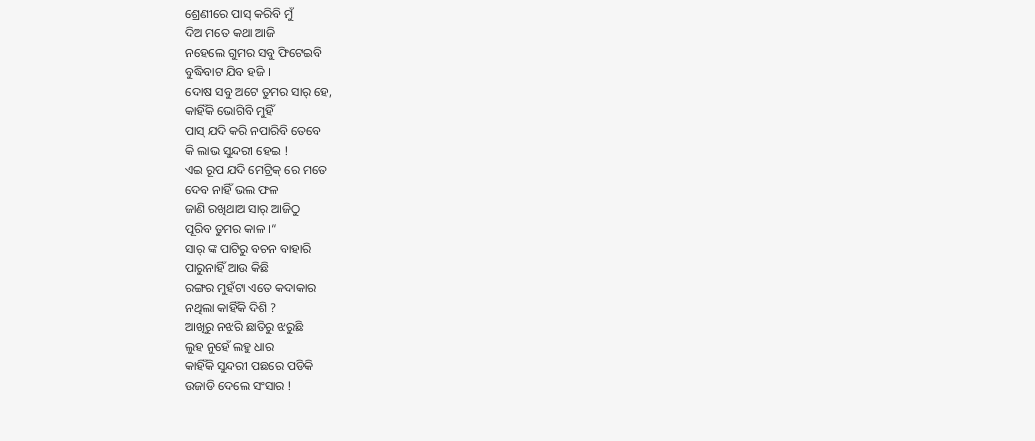ଶ୍ରେଣୀରେ ପାସ୍ କରିବି ମୁଁ
ଦିଅ ମତେ କଥା ଆଜି
ନହେଲେ ଗୁମର ସବୁ ଫିଟେଇବି
ବୁଦ୍ଧିବାଟ ଯିବ ହଜି ।
ଦୋଷ ସବୁ ଅଟେ ତୁମର ସାର୍ ହେ,
କାହିଁକି ଭୋଗିବି ମୁହିଁ
ପାସ୍ ଯଦି କରି ନପାରିବି ତେବେ
କି ଲାଭ ସୁନ୍ଦରୀ ହେଇ !
ଏଇ ରୂପ ଯଦି ମେଟ୍ରିକ୍ ରେ ମତେ
ଦେବ ନାହିଁ ଭଲ ଫଳ
ଜାଣି ରଖିଥାଅ ସାର୍ ଆଜିଠୁ
ପୂରିବ ତୁମର କାଳ ।“
ସାର୍ ଙ୍କ ପାଟିରୁ ବଚନ ବାହାରି
ପାରୁନାହିଁ ଆଉ କିଛି
ରଙ୍ଗର ମୁହଁଟା ଏତେ କଦାକାର
ନଥିଲା କାହିଁକି ଦିଶି ?
ଆଖିରୁ ନଝରି ଛାତିରୁ ଝରୁଛି
ଲୁହ ନୁହେଁ ଲହୁ ଧାର
କାହିଁକି ସୁନ୍ଦରୀ ପଛରେ ପଡିକି
ଉଜାଡି ଦେଲେ ସଂସାର !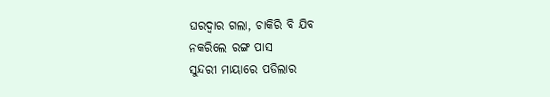ଘରଦ୍ୱାର ଗଲା, ଚାକିରି ବି ଯିବ
ନକରିଲେ ରଙ୍ଗ ପାସ
ସୁନ୍ଦରୀ ମାୟାରେ ପଡିଲାର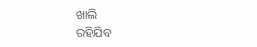ଖାଲି
ରହିଯିବ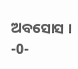ଅବସୋସ ।
-0-